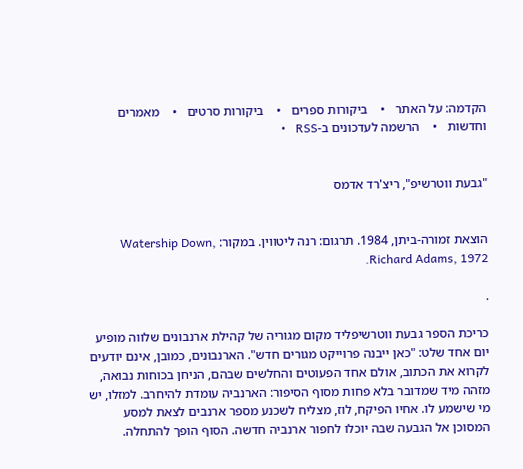הקדמה: על האתר   •    ביקורות ספרים   •    ביקורות סרטים   •    מאמרים וחדשות   •    הרשמה לעדכונים ב-RSS   •


"גבעת ווטרשיפ", ריצ'רד אדמס


הוצאת זמורה-ביתן, 1984. תרגום: רנה ליטווין. במקור: Watership Down, Richard Adams, 1972.

.

כריכת הספר גבעת ווטרשיפליד מקום מגוריה של קהילת ארנבונים שלווה מופיע יום אחד שלט: "כאן ייבנה פרוייקט מגורים חדש". הארנבונים, כמובן, אינם יודעים לקרוא את הכתוב, אולם אחד הפעוטים והחלשים שבהם, הניחן בכוחות נבואה, מזהה מיד שמדובר בלא פחות מסוף הסיפור: הארנביה עומדת להיחרב. למזלו, יש מי שישמע לו. אחיו הפיקח, לוז, מצליח לשכנע מספר ארנבים לצאת למסע המסוכן אל הגבעה שבה יוכלו לחפור ארנביה חדשה. הסוף הופך להתחלה.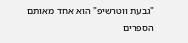"גבעת ווטרשיפ" הוא אחד מאותם הספרים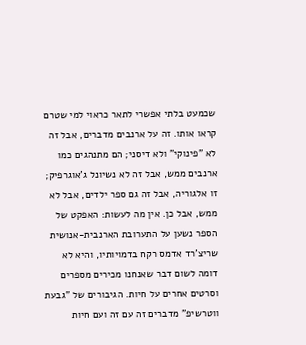שכמעט בלתי אפשרי לתאר כראוי למי שטרם קראו אותו. זה על ארנבים מדברים, אבל זה לא "פינוקי" ולא דיסני; הם מתנהגים כמו ארנבים ממש, אבל זה לא נשיונל ג'אוגרפיק; זו אלגוריה, אבל זה גם ספר ילדים, אבל לא ממש, אבל כן. אין מה לעשות: האפקט של הספר נשען על התערובת הארנבית-אנושית שריצ'רד אדמס רקח בדמויותיו, והיא לא דומה לשום דבר שאנחנו מכירים מספרים וסרטים אחרים על חיות. הגיבורים של "גבעת ווטרשיפ" מדברים זה עם זה ועם חיות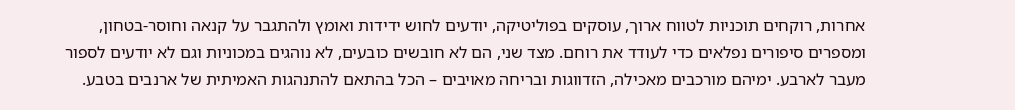אחרות, רוקחים תוכניות לטווח ארוך, עוסקים בפוליטיקה, יודעים לחוש ידידות ואומץ ולהתגבר על קנאה וחוסר-בטחון, ומספרים סיפורים נפלאים כדי לעודד את רוחם. מצד שני, הם לא חובשים כובעים, לא נוהגים במכוניות וגם לא יודעים לספור מעבר לארבע. ימיהם מורכבים מאכילה, הזדווגות ובריחה מאויבים – הכל בהתאם להתנהגות האמיתית של ארנבים בטבע.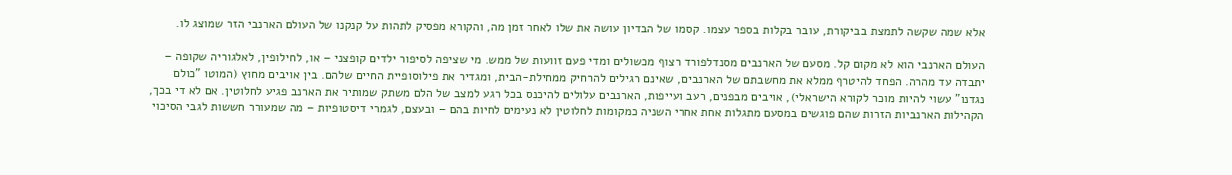אלא שמה שקשה לתמצת בביקורת, עובר בקלות בספר עצמו. קסמו של הבדיון עושה את שלו לאחר זמן מה, והקורא מפסיק לתהות על קנקנו של העולם הארנבי הזר שמוצג לו.

העולם הארנבי הוא לא מקום קל. מסעם של הארנבים מסנדלפורד רצוף מכשולים ומדי פעם זוועות של ממש. מי שציפה לסיפור ילדים קופצני – או, לחילופין, לאלגוריה שקופה – יתבדה עד מהרה. הפחד להיטרף ממלא את מחשבתם של הארנבים, שאינם רגילים להרחיק ממחילת-הבית, ומגדיר את פילוסופיית החיים שלהם. בין אויבים מחוץ (המוטו "כולם נגדנו" עשוי להיות מוכר לקורא הישראלי), אויבים מבפנים, רעב ועייפות, הארנבים עלולים להיכנס בכל רגע למצב של הלם משתק שמותיר את הארנב פגיע לחלוטין. אם לא די בכך, הקהילות הארנביות הזרות שהם פוגשים במסעם מתגלות אחת אחרי השניה כמקומות לחלוטין לא נעימים לחיות בהם – ובעצם, לגמרי דיסטופיות – מה שמעורר חששות לגבי הסיכוי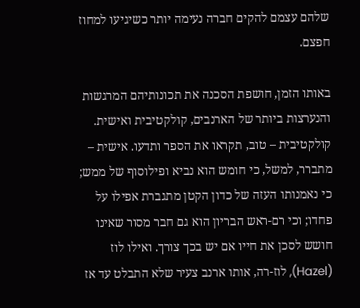שלהם עצמם להקים חברה נעימה יותר כשיגיעו למחוז חפצם.

באותו הזמן, חושפת הסכנה את תכונותיהם המרגשות והנערצות ביותר של הארנבים, קולקטיבית ואישית. קולקטיבית – טוב, תקראו את הספר ותדעו. אישית – מתברר, למשל, כי חומש הוא נביא ופילוסוף של ממש; כי נאמנותו העזה של כדון הקטן מתגברת אפילו על פחדו; וכי רם-ראש הבריון הוא גם חבר מסור שאינו חושש לסכן את חייו אם יש בכך צורך. ואילו לוז (Hazel), לוז-רה, אותו ארנב צעיר שלא התבלט עד אז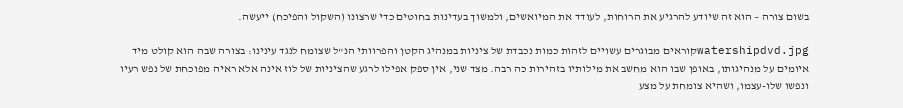בשום צורה – הוא זה שיודע להרגיע את הרוחות, לעודד את המיואשים, ולמשוך בעדינות בחוטים כדי שרצונו (השקול והפיכח) ייעשה.

watershipdvd.jpgקוראים מבוגרים עשויים לזהות כמות נכבדת של ציניות במנהיג הקטן והפרוותי הנ"ל שצומח לנגד עינינו: בצורה שבה הוא קולט מיד איומים על מנהיגותו, באופן שבו הוא מחשב את מילותיו בזהירות כה רבה. מצד שני, אין ספק אפילו לרגע שהציניות של לוז אינה אלא ראיה מפוכחת של נפש רעיו ונפשו שלו-עצמו, ושהיא צומחת על מצע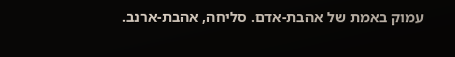עמוק באמת של אהבת-אדם. סליחה, אהבת-ארנב.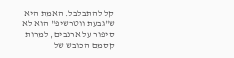קל להתבלבל. האמת היא ש"גבעת ווטרשיפ" הוא לא סיפור על ארנבים, למרות קסמם הכובש של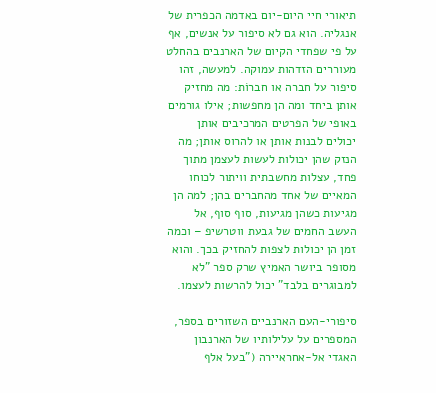תיאורי חיי היום-יום באדמה הכפרית של אנגליה. הוא גם לא סיפור על אנשים, אף על פי שפחדי הקיום של הארנבים בהחלט מעוררים הזדהות עמוקה. למעשה, זהו סיפור על חברה או חברוֹת: מה מחזיק אותן ביחד ומה הן מחפשות; אילו גורמים באופי של הפרטים המרכיבים אותן יכולים לבנות אותן או להרוס אותן; מה הנזק שהן יכולות לעשות לעצמן מתוך פחד, עצלות מחשבתית וויתור לכוחו המאיים של אחד מהחברים בהן; למה הן מגיעות כשהן מגיעות, סוף סוף, אל העשב החמים של גבעת ווטרשיפ – וכמה זמן הן יכולות לצפות להחזיק בכך. והוא מסופר ביושר האמיץ שרק ספר "לא למבוגרים בלבד" יכול להרשות לעצמו.

סיפורי-העם הארנביים השזורים בספר, המספרים על עלילותיו של הארנבון האגדי אל-אחראיירה ("בעל אלף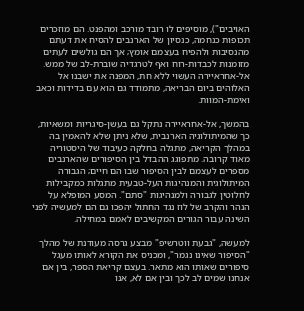האויבים"), מוסיפים לו רובד מורכב ומהפנט. הם מוזכרים תכופות כנחמה, כנסיון של הארנבים להסיח את דעתם מהנסיבות ולהפיח בעצמם אומץ; אך הם גולשים לעתים מזומנות לכבדות-רוח ואף לטרגדיה שוברת-לב של ממש. אל-אחראיירה העשוי ללא חת, המפנה את ישבנו אל האלוהים ביום הבריאה, מתמודד גם הוא עם בדידות וכאב ואימת-המוות.

בהמשך, אל-אחראיירה נתקל גם בעשן-סיגריות ומשאיות, כך שהמיתולוגיה הארנבית, שלא ניתן שלא להאמין בה במהלך הקריאה, מתגלה בחלקה כעיבוד של היסטוריה מאוד קרובה. מתפוגג ההבדל בין הסיפורים שהארנבים מספרים לעצמם לבין הסיפור שבו הם חיים; הגבורה המיתולוגית והמנהיגות העל-טבעית מתגלות כמקבילות לחלוטין לגבורה ולמנהיגות "סתם". המסע המופלא על הנהר והקרב של לוז נגד החתול יהפכו גם הם למעשיה לפני השינה עבור הגורים המקשיבים לאמם במחילה.

למעשה, "גבעת ווטרשיפ" מבצע גרסה מעודנת של מהלך "הסיפור שאינו נגמר", ומכניס את הקורא לאותו מעגל סיפורים שאותו הוא מתאר. בעצם קריאת הספר, בין אם אנחנו שמים לב לכך ובין אם לא, אנו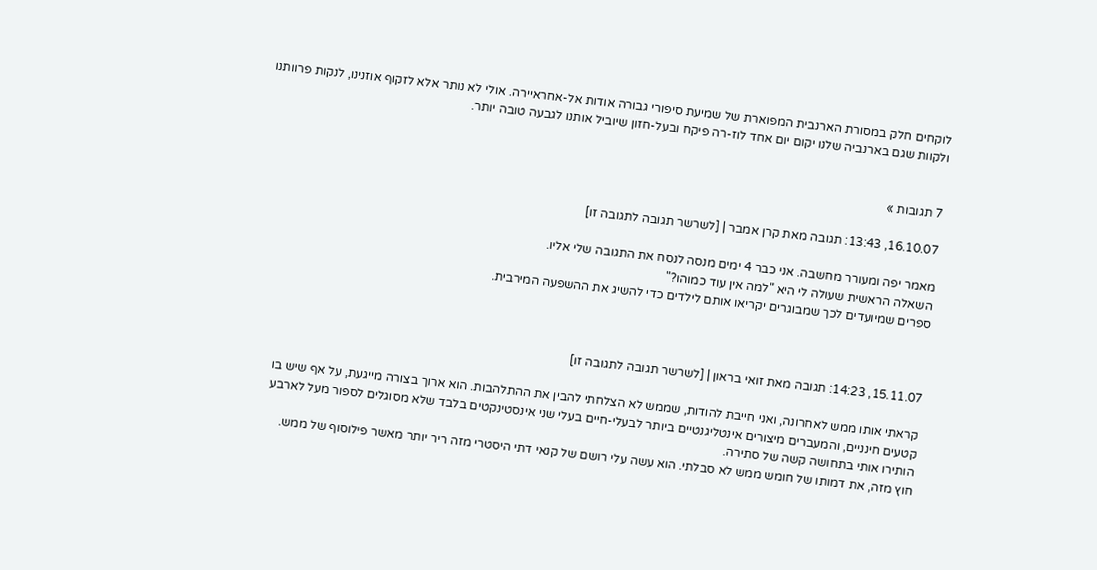לוקחים חלק במסורת הארנבית המפוארת של שמיעת סיפורי גבורה אודות אל-אחראיירה. אולי לא נותר אלא לזקוף אוזנינו, לנקות פרוותנו ולקוות שגם בארנביה שלנו יקום יום אחד לוז-רה פיקח ובעל-חזון שיוביל אותנו לגבעה טובה יותר.


7 תגובות »

16.10.07, 13:43: תגובה מאת קרן אמבר | [לשרשר תגובה לתגובה זו]

מאמר יפה ומעורר מחשבה. אני כבר 4 ימים מנסה לנסח את התגובה שלי אליו.
השאלה הראשית שעולה לי היא "למה אין עוד כמוהו?"
ספרים שמיועדים לכך שמבוגרים יקריאו אותם לילדים כדי להשיג את ההשפעה המירבית.



15.11.07, 14:23: תגובה מאת זואי בראון | [לשרשר תגובה לתגובה זו]

קראתי אותו ממש לאחרונה, ואני חייבת להודות, שממש לא הצלחתי להבין את ההתלהבות. הוא ארוך בצורה מייגעת, על אף שיש בו קטעים חינניים, והמעברים מיצורים אינטליגנטיים ביותר לבעלי-חיים בעלי שני אינסטינקטים בלבד שלא מסוגלים לספור מעל לארבע הותירו אותי בתחושה קשה של סתירה.
חוץ מזה, את דמותו של חומש ממש לא סבלתי. הוא עשה עלי רושם של קנאי דתי היסטרי מזה ריר יותר מאשר פילוסוף של ממש.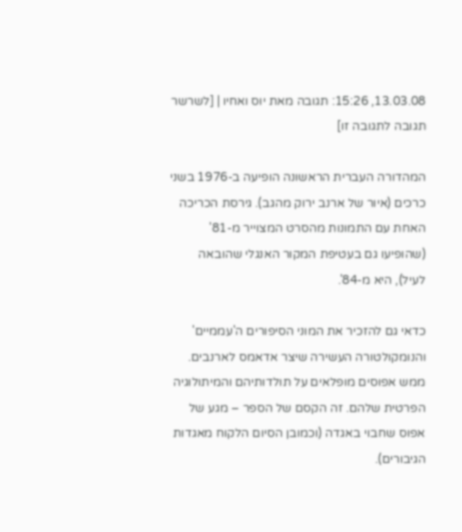13.03.08, 15:26: תגובה מאת יוס ואחיו | [לשרשר תגובה לתגובה זו]

המהדורה העברית הראשונה הופיעה ב-1976 בשני כרכים (איור של ארנב ירוק מהגב). גירסת הכריכה האחת עם התמונות מהסרט המצוייר מ-81' (שהופיעו גם בעטיפת המקור האנגלי שהובאה לעיל), היא מ-84'.

כדאי גם להזכיר את המוני הסיפורים ה'עממיים' והנומקולטורה העשירה שיצר אדאמס לארנבים. ממש אפוסים מופלאים על תולדותיהם והמיתולוגיה הפרטית שלהם. זה הקסם של הספר – מגע של אפוס שחבוי באגדה (וכמובן הסיום הלקוח מאגדות הגיבורים).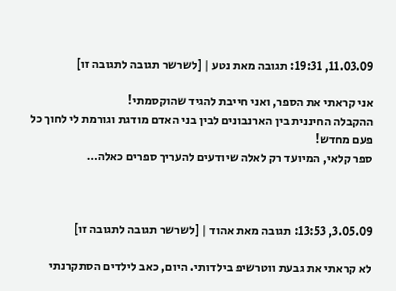11.03.09, 19:31: תגובה מאת נטע | [לשרשר תגובה לתגובה זו]

אני קראתי את הספר, ואני חייבת להגיד שהוקסמתי!
ההקבלה החיננית בין הארנבונים לבין בני האדם מודגת וגורמת לי לחוך כל פעם מחדש!
ספר קלאי, המיועד רק לאלה שיודעים להעריך ספרים כאלה…



3.05.09, 13:53: תגובה מאת אהוד | [לשרשר תגובה לתגובה זו]

לא קראתי את גבעת ווטרשיפ בילדותי. היום, כאב לילדים הסתקרנתי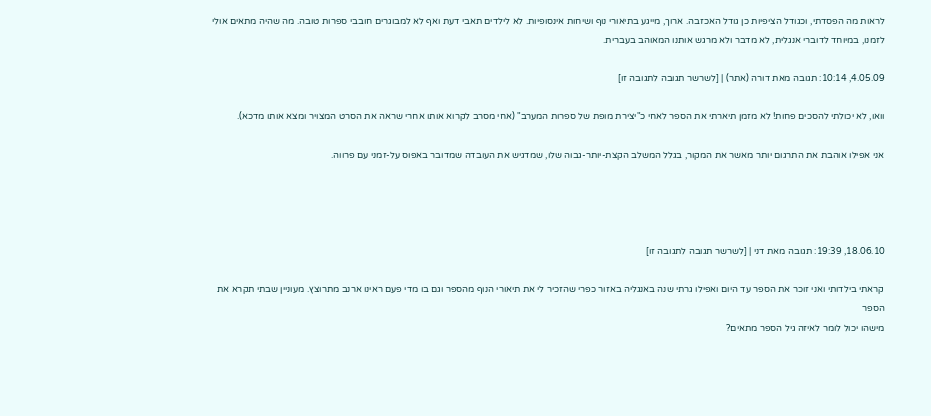לראות מה הפסדתי, וכגודל הציפיות כן גודל האכזבה. ארוך, מייגע בתיאורי נוף ושיחות אינסופיות. לא לילדים תאבי דעת ואף לא למבוגרים חובבי ספרות טובה. מה שהיה מתאים אולי לזמנו, במיוחד לדוברי אנגלית, לא מדבר ולא מרגש אותנו המאוהב בעברית.

4.05.09, 10:14: תגובה מאת דורה (אתר) | [לשרשר תגובה לתגובה זו]

וואו, לא יכולתי להסכים פחות! לא מזמן תיארתי את הספר לאחי כ"יצירת מופת של ספרות המערב" (אחי מסרב לקרוא אותו אחרי שראה את הסרט המצויר ומצא אותו מדכא).

אני אפילו אוהבת את התרגום יותר מאשר את המקור, בגלל המשלב הקצת-יותר-גבוה שלו, שמדגיש את העובדה שמדובר באפוס על-זמני עם פרווה.




18.06.10, 19:39: תגובה מאת דני | [לשרשר תגובה לתגובה זו]

קראתי בילדותי ואני זוכר את הספר עד היום ואפילו גרתי שנה באנגליה באזור כפרי שהזכיר לי את תיאורי הנוף מהספר וגם בו מדי פעם ראינו ארנב מתרוצץ. מעוניין שבתי תקרא את הספר
מישהו יכול לומר לאיזה גיל הספר מתאים?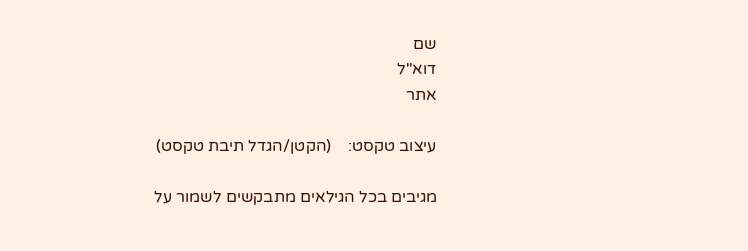שם
דוא"ל
אתר

עיצוב טקסט:    (הקטן/הגדל תיבת טקסט)

מגיבים בכל הגילאים מתבקשים לשמור על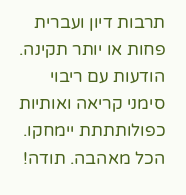תרבות דיון ועברית פחות או יותר תקינה. הודעות עם ריבוי סימני קריאה ואותיות כפולותתתת יימחקו. הכל מאהבה. תודה!